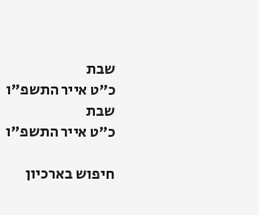שבת
כ"ט אייר התשפ"ו
שבת
כ"ט אייר התשפ"ו

חיפוש בארכיון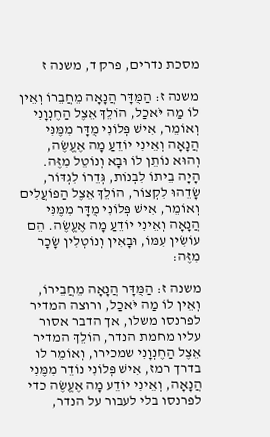מסכת נדרים, פרק ד, משנה ז

משנה ז: הַמֻּדָּר הֲנָאָה מֵחֲבֵרוֹ וְאֵין לוֹ מַה יֹּאכַל, הוֹלֵךְ אֵצֶל הַחֶנְוָנִי וְאוֹמֵר, אִישׁ פְּלוֹנִי מֻדָּר מִמֶּנִּי הֲנָאָה וְאֵינִי יוֹדֵעַ מָה אֶעֱשֶׂה, וְהוּא נוֹתֵן לוֹ וּבָא וְנוֹטֵל מִזֶּה. הָיָה בֵיתוֹ לִבְנוֹת, גְּדֵרוֹ לִגְדּוֹר, שָׂדֵהוּ לִקְצוֹר, הוֹלֵךְ אֵצֶל הַפוֹעֲלִים וְאוֹמֵר, אִישׁ פְּלוֹנִי מֻדָּר מִמֶּנִּי הֲנָאָה וְאֵינִי יוֹדֵעַ מָה אֶעֱשֶׂה. הֵם עוֹשִׂין עִמּוֹ, וּבָאִין וְנוֹטְלִין שָׂכָר מִזֶּה:

משנה ז: הַמֻּדָּר הֲנָאָה מֵחֲבֵירוֹ, וְאֵין לוֹ מַה יֹּאכַל, ורוצה המדיר לפרנסו משלו, אך הדבר אסור עליו מחמת הנדר, הוֹלֵךְ המדיר אֵצֶל הַחֶנְוָנִי שמכירו, וְאוֹמֵר לו בדרך רמז, אִישׁ פְּלוֹנִי נוֹדֵר מִמֶּנִי הֲנָאָה, וְאֵינִי יוֹדֵע מָה אֶעֱשֶׂה כדי לפרנסו בלי לעבור על הנדר,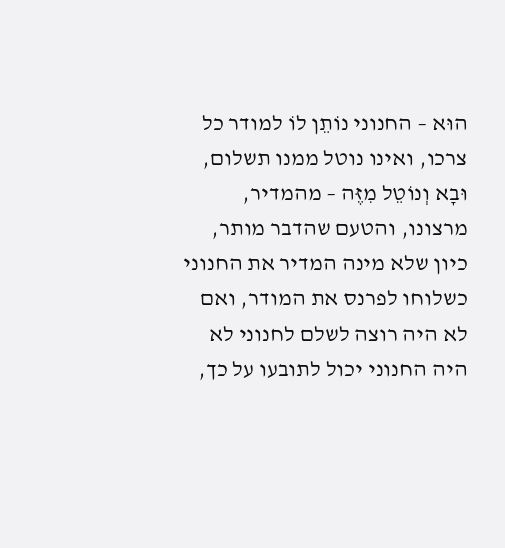הוּא – החנוני נוֹתֵן לוֹ למודר כל צרכו, ואינו נוטל ממנו תשלום, וּבָא וְנוֹטֵל מִזֶּה – מהמדיר, מרצונו, והטעם שהדבר מותר, כיון שלא מינה המדיר את החנוני כשלוחו לפרנס את המודר, ואם לא היה רוצה לשלם לחנוני לא היה החנוני יכול לתובעו על כך,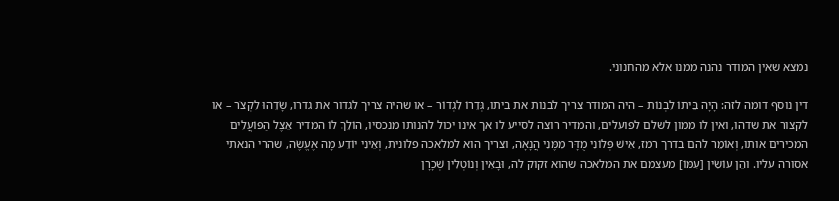נמצא שאין המודר נהנה ממנו אלא מהחנוני.

דין נוסף דומה לזה: הָיָה בֵּיתוֹ לִבְנוֹת – היה המודר צריך לבנות את ביתו, גְּדֵרוֹ לִגְדוֹר – או שהיה צריך לגדור את גדרו, שָׂדֵהוּ לִקְצֹר – או לקצור את שדהו, ואין לו ממון לשלם לפועלים, והמדיר רוצה לסייע לו אך אינו יכול להנותו מנכסיו, הוֹלֵךְ לוֹ המדיר אֵצֶל הַפּוֹעֲלִים המכירים אותו, וְאוֹמֵר להם בדרך רמז, אִישׁ פְּלוֹנִי מֻדָּר מִמֶּנִי הֲנָאָה, וצריך הוא למלאכה פלונית, וְאֵינִי יוֹדֵע מָה אֶעֱשֶׂה, שהרי הנאתי אסורה עליו. והֵן עוֹשִׂין [עִמּוֹ] מעצמם את המלאכה שהוא זקוק לה, וּבָאִין וְנוֹטְלִין שְׁכָרָן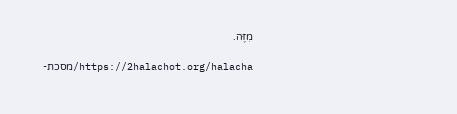מִזֶּה.

https://2halachot.org/halacha/מסכת-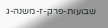שבועות-פרק-ז-משנה-ג